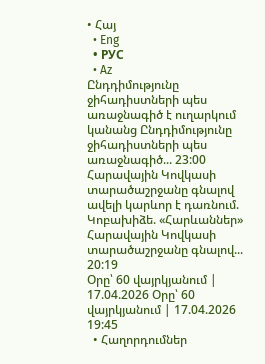• Հայ
  • Eng
  • РУС
  • Az
Ընդդիմությունը ջիհադիստների պես առաջնագիծ է ուղարկում կանանց Ընդդիմությունը ջիհադիստների պես առաջնագիծ... 23:00
Հարավային Կովկասի տարածաշրջանը գնալով ավելի կարևոր է դառնում. Կոբախիձե. «Հարևաններ» Հարավային Կովկասի տարածաշրջանը գնալով... 20:19
Օրը՝ 60 վայրկյանում | 17.04.2026 Օրը՝ 60 վայրկյանում | 17.04.2026 19:45
  • Հաղորդումներ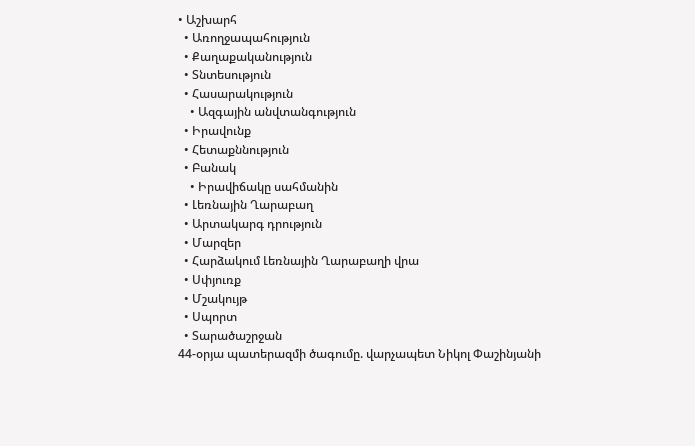• Աշխարհ
  • Առողջապահություն
  • Քաղաքականություն
  • Տնտեսություն
  • Հասարակություն
    • Ազգային անվտանգություն
  • Իրավունք
  • Հետաքննություն
  • Բանակ
    • Իրավիճակը սահմանին
  • Լեռնային Ղարաբաղ
  • Արտակարգ դրություն
  • Մարզեր
  • Հարձակում Լեռնային Ղարաբաղի վրա
  • Սփյուռք
  • Մշակույթ
  • Սպորտ
  • Տարածաշրջան
44-օրյա պատերազմի ծագումը. վարչապետ Նիկոլ Փաշինյանի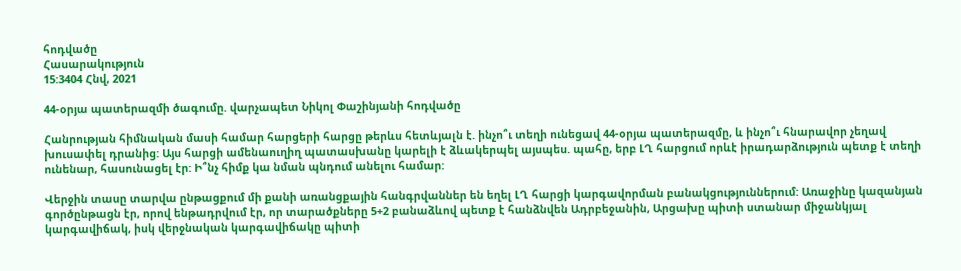հոդվածը
Հասարակություն
15:3404 Հնվ, 2021

44-օրյա պատերազմի ծագումը. վարչապետ Նիկոլ Փաշինյանի հոդվածը

Հանրության հիմնական մասի համար հարցերի հարցը թերևս հետևյալն է. ինչո՞ւ տեղի ունեցավ 44-օրյա պատերազմը, և ինչո՞ւ հնարավոր չեղավ խուսափել դրանից: Այս հարցի ամենաուղիղ պատասխանը կարելի է ձևակերպել այսպես. պահը, երբ ԼՂ հարցում որևէ իրադարձություն պետք է տեղի ունենար, հասունացել էր: Ի՞նչ հիմք կա նման պնդում անելու համար:

Վերջին տասը տարվա ընթացքում մի քանի առանցքային հանգրվաններ են եղել ԼՂ հարցի կարգավորման բանակցություններում: Առաջինը կազանյան գործընթացն էր, որով ենթադրվում էր, որ տարածքները 5+2 բանաձևով պետք է հանձնվեն Ադրբեջանին, Արցախը պիտի ստանար միջանկյալ կարգավիճակ, իսկ վերջնական կարգավիճակը պիտի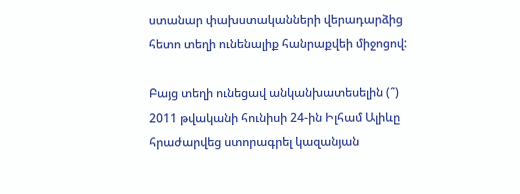ստանար փախստականների վերադարձից հետո տեղի ունենալիք հանրաքվեի միջոցով:

Բայց տեղի ունեցավ անկանխատեսելին (՞) 2011 թվականի հունիսի 24-ին Իլհամ Ալիևը հրաժարվեց ստորագրել կազանյան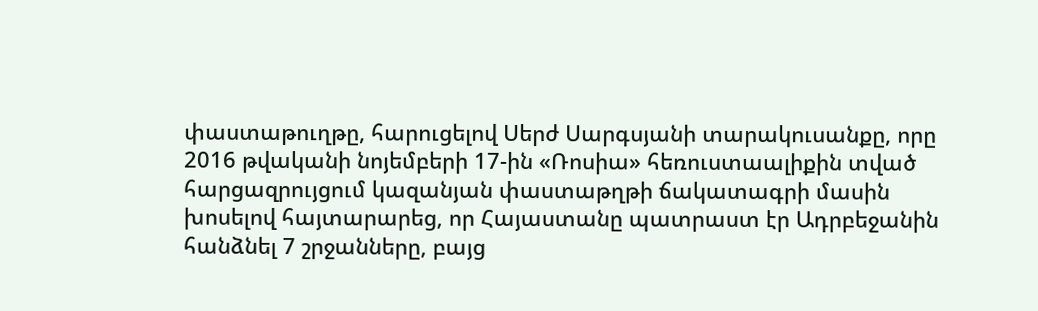փաստաթուղթը, հարուցելով Սերժ Սարգսյանի տարակուսանքը, որը 2016 թվականի նոյեմբերի 17-ին «Ռոսիա» հեռուստաալիքին տված հարցազրույցում կազանյան փաստաթղթի ճակատագրի մասին խոսելով հայտարարեց, որ Հայաստանը պատրաստ էր Ադրբեջանին հանձնել 7 շրջանները, բայց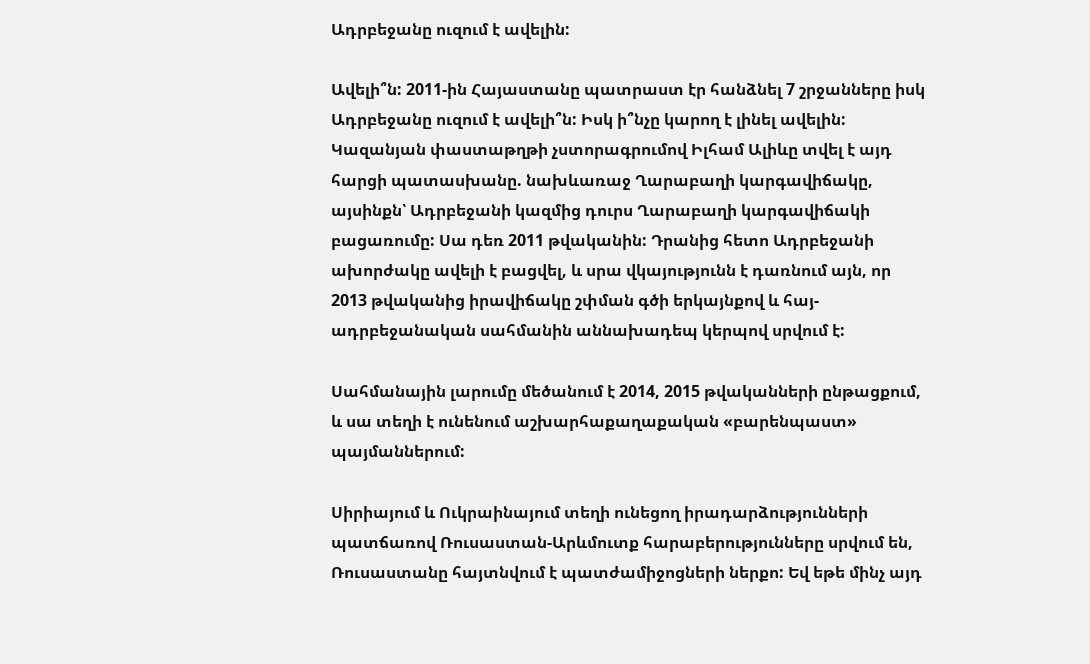Ադրբեջանը ուզում է ավելին:

Ավելի՞ն: 2011-ին Հայաստանը պատրաստ էր հանձնել 7 շրջանները իսկ Ադրբեջանը ուզում է ավելի՞ն: Իսկ ի՞նչը կարող է լինել ավելին: Կազանյան փաստաթղթի չստորագրումով Իլհամ Ալիևը տվել է այդ հարցի պատասխանը. նախևառաջ Ղարաբաղի կարգավիճակը, այսինքն՝ Ադրբեջանի կազմից դուրս Ղարաբաղի կարգավիճակի բացառումը: Սա դեռ 2011 թվականին: Դրանից հետո Ադրբեջանի ախորժակը ավելի է բացվել, և սրա վկայությունն է դառնում այն, որ 2013 թվականից իրավիճակը շփման գծի երկայնքով և հայ-ադրբեջանական սահմանին աննախադեպ կերպով սրվում է:

Սահմանային լարումը մեծանում է 2014, 2015 թվականների ընթացքում, և սա տեղի է ունենում աշխարհաքաղաքական «բարենպաստ» պայմաններում:

Սիրիայում և Ուկրաինայում տեղի ունեցող իրադարձությունների պատճառով Ռուսաստան-Արևմուտք հարաբերությունները սրվում են, Ռուսաստանը հայտնվում է պատժամիջոցների ներքո: Եվ եթե մինչ այդ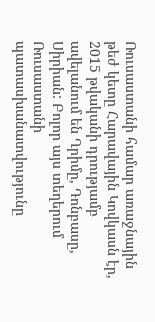Ռուսաստանի համար առաջնային թեժ կետը Հարավային Կովկասն էր, 2015 թվականի դրությամբ ավելանում են Ղրիմը, Դոնբասը, Սիրիան: Բոլոր այս տեղերում Ռուսաստանի պատասխանատվությունը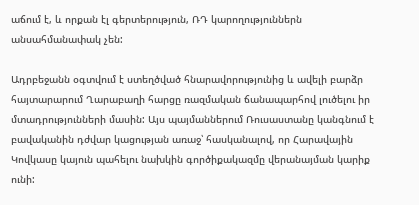աճում է, և որքան էլ գերտերություն, ՌԴ կարողություններն անսահմանափակ չեն:

Ադրբեջանն օգտվում է ստեղծված հնարավորությունից և ավելի բարձր հայտարարում Ղարաբաղի հարցը ռազմական ճանապարհով լուծելու իր մտադրությունների մասին: Այս պայմաններում Ռուսաստանը կանգնում է բավականին դժվար կացության առաջ՝ հասկանալով, որ Հարավային Կովկասը կայուն պահելու նախկին գործիքակազմը վերանայման կարիք ունի: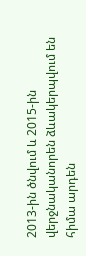2013-ին ծնվում և 2015-ին վերջնականորեն ձևակերպվում են հիմա արդեն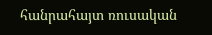հանրահայտ ռուսական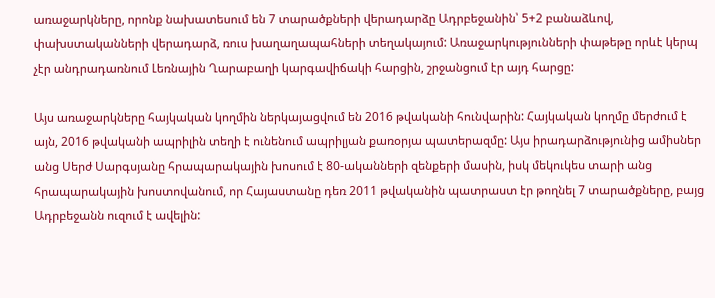առաջարկները, որոնք նախատեսում են 7 տարածքների վերադարձը Ադրբեջանին՝ 5+2 բանաձևով, փախստականների վերադարձ, ռուս խաղաղապահների տեղակայում: Առաջարկությունների փաթեթը որևէ կերպ չէր անդրադառնում Լեռնային Ղարաբաղի կարգավիճակի հարցին, շրջանցում էր այդ հարցը:

Այս առաջարկները հայկական կողմին ներկայացվում են 2016 թվականի հունվարին: Հայկական կողմը մերժում է այն, 2016 թվականի ապրիլին տեղի է ունենում ապրիլյան քառօրյա պատերազմը: Այս իրադարձությունից ամիսներ անց Սերժ Սարգսյանը հրապարակային խոսում է 80-ականների զենքերի մասին, իսկ մեկուկես տարի անց հրապարակային խոստովանում, որ Հայաստանը դեռ 2011 թվականին պատրաստ էր թողնել 7 տարածքները, բայց Ադրբեջանն ուզում է ավելին: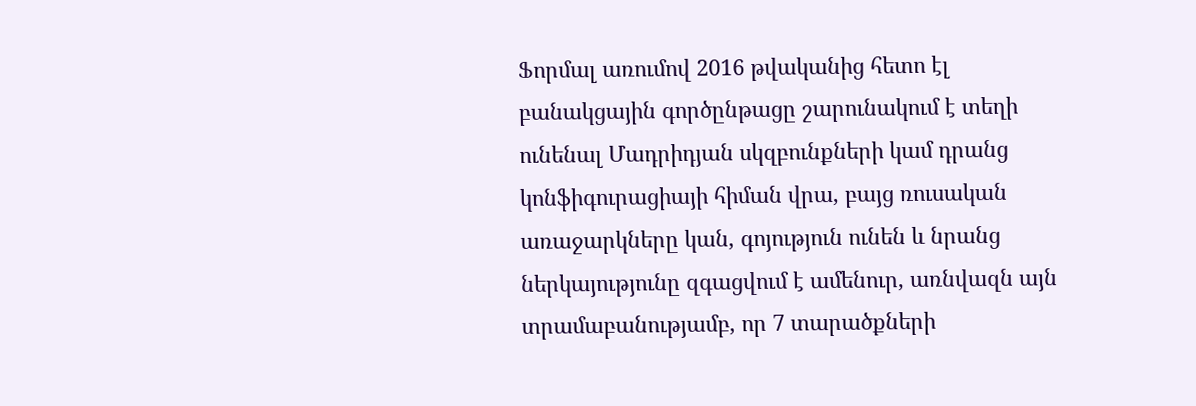Ֆորմալ առումով 2016 թվականից հետո էլ բանակցային գործընթացը շարունակում է տեղի ունենալ Մադրիդյան սկզբունքների կամ դրանց կոնֆիգուրացիայի հիման վրա, բայց ռուսական առաջարկները կան, գոյություն ունեն և նրանց ներկայությունը զգացվում է ամենուր, առնվազն այն տրամաբանությամբ, որ 7 տարածքների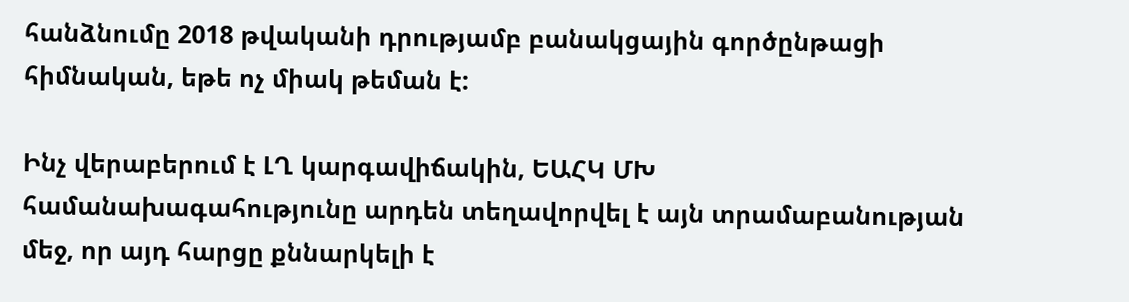հանձնումը 2018 թվականի դրությամբ բանակցային գործընթացի հիմնական, եթե ոչ միակ թեման է:

Ինչ վերաբերում է ԼՂ կարգավիճակին, ԵԱՀԿ ՄԽ համանախագահությունը արդեն տեղավորվել է այն տրամաբանության մեջ, որ այդ հարցը քննարկելի է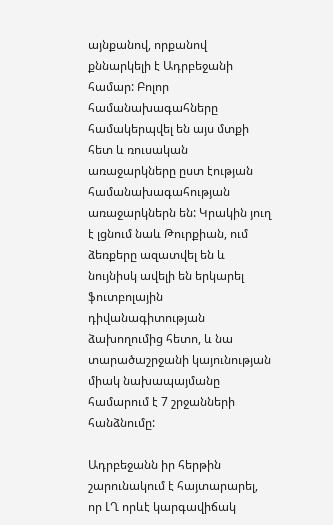այնքանով, որքանով քննարկելի է Ադրբեջանի համար: Բոլոր համանախագահները համակերպվել են այս մտքի հետ և ռուսական առաջարկները ըստ էության համանախագահության առաջարկներն են: Կրակին յուղ է լցնում նաև Թուրքիան, ում ձեռքերը ազատվել են և նույնիսկ ավելի են երկարել ֆուտբոլային դիվանագիտության ձախողումից հետո, և նա տարածաշրջանի կայունության միակ նախապայմանը համարում է 7 շրջանների հանձնումը:

Ադրբեջանն իր հերթին շարունակում է հայտարարել, որ ԼՂ որևէ կարգավիճակ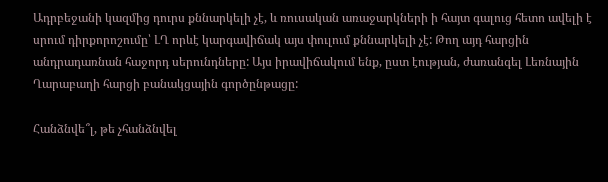Ադրբեջանի կազմից դուրս քննարկելի չէ, և ռուսական առաջարկների ի հայտ գալուց հետո ավելի է սրում դիրքորոշումը՝ ԼՂ որևէ կարգավիճակ այս փուլում քննարկելի չէ: Թող այդ հարցին անդրադառնան հաջորդ սերունդները: Այս իրավիճակում ենք, ըստ էության, ժառանգել Լեռնային Ղարաբաղի հարցի բանակցային գործընթացը:

Հանձնվե՞լ, թե չհանձնվել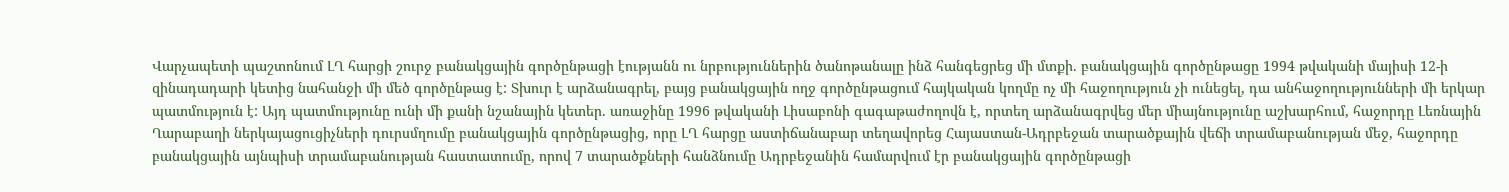Վարչապետի պաշտոնում ԼՂ հարցի շուրջ բանակցային գործընթացի էությանն ու նրբություններին ծանոթանալը ինձ հանգեցրեց մի մտքի. բանակցային գործընթացը 1994 թվականի մայիսի 12-ի զինադադարի կետից նահանջի մի մեծ գործընթաց է: Տխուր է արձանագրել, բայց բանակցային ողջ գործընթացում հայկական կողմը ոչ մի հաջողություն չի ունեցել, դա անհաջողությունների մի երկար պատմություն է: Այդ պատմությունը ունի մի քանի նշանային կետեր. առաջինը 1996 թվականի Լիսաբոնի գագաթաժողովն է, որտեղ արձանագրվեց մեր միայնությունը աշխարհում, հաջորդը Լեռնային Ղարաբաղի ներկայացուցիչների դուրսմղումը բանակցային գործընթացից, որը ԼՂ հարցը աստիճանաբար տեղավորեց Հայաստան-Ադրբեջան տարածքային վեճի տրամաբանության մեջ, հաջորդը բանակցային այնպիսի տրամաբանության հաստատումը, որով 7 տարածքների հանձնումը Ադրբեջանին համարվում էր բանակցային գործընթացի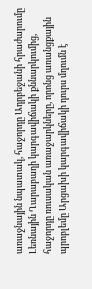առաջնային նպատակ, հաջորդը Ադրբեջանի հրաժարումը Լեռնային Ղարաբաղի կարգավիճակի քննարկումից, հաջորդը ռուսական առաջարկները, որոնց առանցքային պրոբլեմը Արցախի կարգավիճակի դուրս մղումն է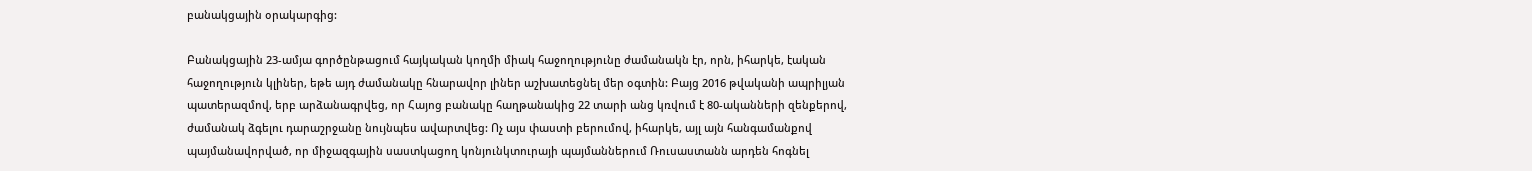բանակցային օրակարգից:

Բանակցային 23-ամյա գործընթացում հայկական կողմի միակ հաջողությունը ժամանակն էր, որն, իհարկե, էական հաջողություն կլիներ, եթե այդ ժամանակը հնարավոր լիներ աշխատեցնել մեր օգտին: Բայց 2016 թվականի ապրիլյան պատերազմով, երբ արձանագրվեց, որ Հայոց բանակը հաղթանակից 22 տարի անց կռվում է 80-ականների զենքերով, ժամանակ ձգելու դարաշրջանը նույնպես ավարտվեց: Ոչ այս փաստի բերումով, իհարկե, այլ այն հանգամանքով պայմանավորված, որ միջազգային սաստկացող կոնյունկտուրայի պայմաններում Ռուսաստանն արդեն հոգնել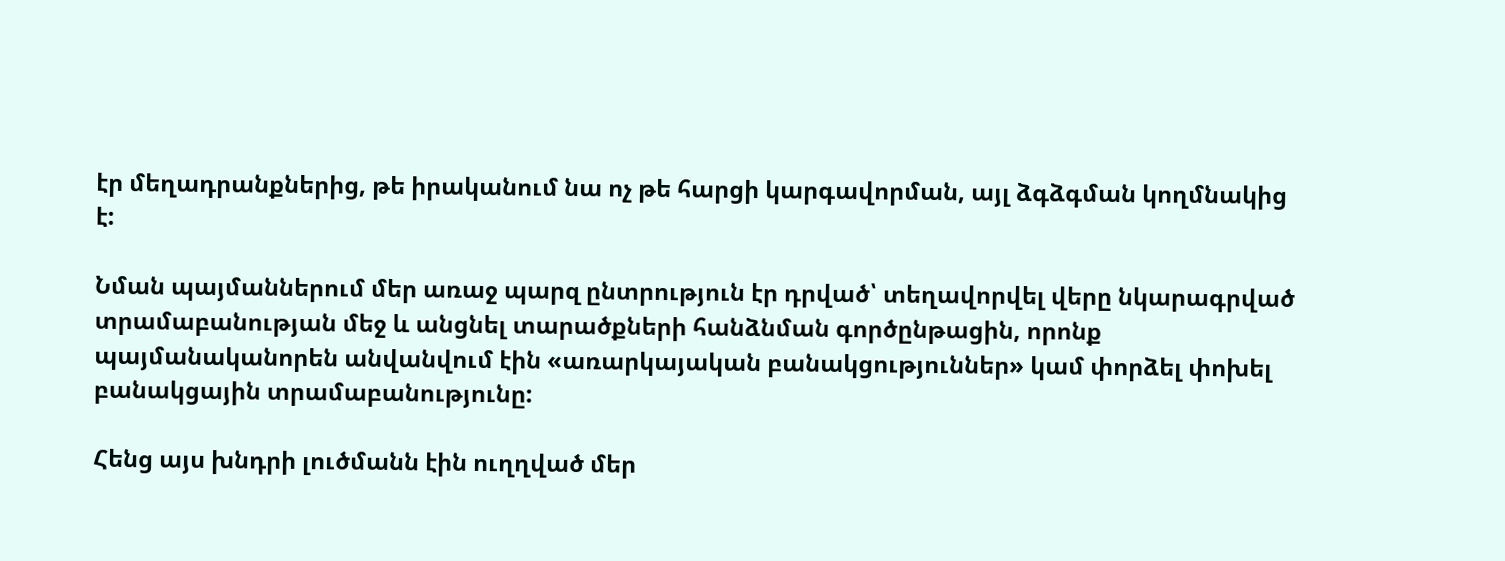էր մեղադրանքներից, թե իրականում նա ոչ թե հարցի կարգավորման, այլ ձգձգման կողմնակից է:

Նման պայմաններում մեր առաջ պարզ ընտրություն էր դրված՝ տեղավորվել վերը նկարագրված տրամաբանության մեջ և անցնել տարածքների հանձնման գործընթացին, որոնք պայմանականորեն անվանվում էին «առարկայական բանակցություններ» կամ փորձել փոխել բանակցային տրամաբանությունը:

Հենց այս խնդրի լուծմանն էին ուղղված մեր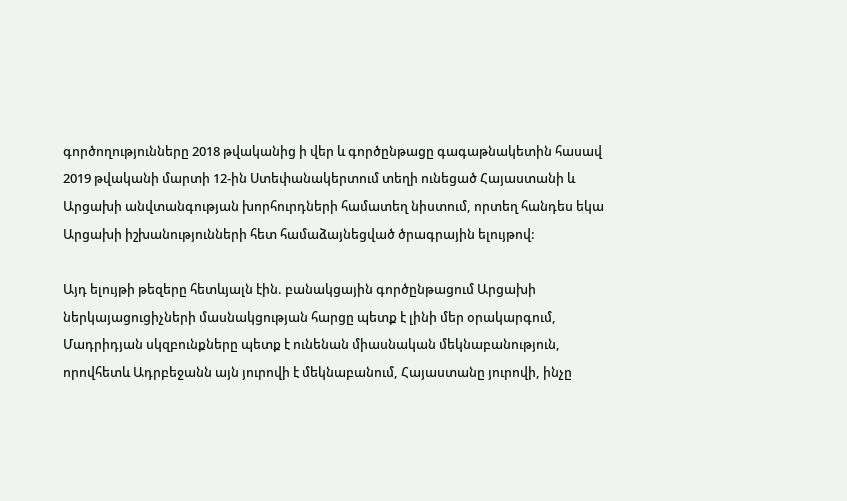գործողությունները 2018 թվականից ի վեր և գործընթացը գագաթնակետին հասավ 2019 թվականի մարտի 12-ին Ստեփանակերտում տեղի ունեցած Հայաստանի և Արցախի անվտանգության խորհուրդների համատեղ նիստում, որտեղ հանդես եկա Արցախի իշխանությունների հետ համաձայնեցված ծրագրային ելույթով:

Այդ ելույթի թեզերը հետևյալն էին. բանակցային գործընթացում Արցախի ներկայացուցիչների մասնակցության հարցը պետք է լինի մեր օրակարգում, Մադրիդյան սկզբունքները պետք է ունենան միասնական մեկնաբանություն, որովհետև Ադրբեջանն այն յուրովի է մեկնաբանում, Հայաստանը յուրովի, ինչը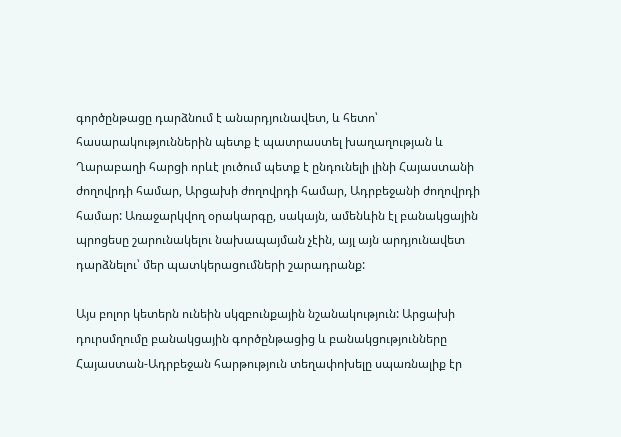գործընթացը դարձնում է անարդյունավետ, և հետո՝ հասարակություններին պետք է պատրաստել խաղաղության և Ղարաբաղի հարցի որևէ լուծում պետք է ընդունելի լինի Հայաստանի ժողովրդի համար, Արցախի ժողովրդի համար, Ադրբեջանի ժողովրդի համար: Առաջարկվող օրակարգը, սակայն, ամենևին էլ բանակցային պրոցեսը շարունակելու նախապայման չէին, այլ այն արդյունավետ դարձնելու՝ մեր պատկերացումների շարադրանք:

Այս բոլոր կետերն ունեին սկզբունքային նշանակություն: Արցախի դուրսմղումը բանակցային գործընթացից և բանակցությունները Հայաստան-Ադրբեջան հարթություն տեղափոխելը սպառնալիք էր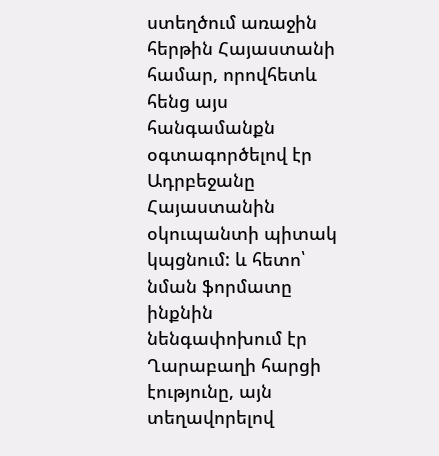ստեղծում առաջին հերթին Հայաստանի համար, որովհետև հենց այս հանգամանքն օգտագործելով էր Ադրբեջանը Հայաստանին օկուպանտի պիտակ կպցնում: և հետո՝ նման ֆորմատը ինքնին նենգափոխում էր Ղարաբաղի հարցի էությունը, այն տեղավորելով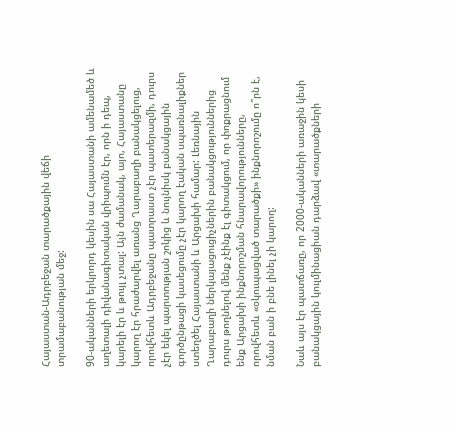Հայաստան-Ադրբեջան տարածքային վեճի տրամաբանության մեջ:

90-ականների երկրորդ կեսին սա Հայաստանի ամենամեծ և աղետալի դիվանագիտական վրիպումն էր, որն ի դեպ, կարելի էր և թույլ չտալ: Այն ժամանակ, այո, Հայաստանը կարող էր հրաժարվել առանց Ղարաբաղի բանակցելուց, որովհետև Ադրբեջանը պատրաստ չէր պատերազմի, դուրս չէր եկել պարտության շոկից և նույնիսկ բանակցային գործընթացի կասեցումը չէր կարող էական սպառնալիքներ ստեղծել Հայաստանի և Արցախի համար: Լեռնային Ղարաբաղի ներկայացուցիչներին բանակցություններից դուրս թողնելով մենք չէինք էլ գիտակցում, որ փոքրացնում ենք Արցախի ինքնորոշման հնարավորությունները, որովհետև «օկուպացված տարածքի» ինքնորոշումը ո՞րն է, նման բան ի բնե լինել չի կարող:

Նաև այս էր պատճառը, որ 2000-ականների առաջին կեսի բանակցային կուլմինացիան դարձավ «տարածքների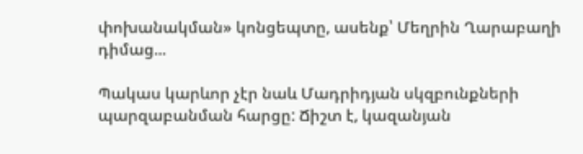փոխանակման» կոնցեպտը, ասենք՝ Մեղրին Ղարաբաղի դիմաց...

Պակաս կարևոր չէր նաև Մադրիդյան սկզբունքների պարզաբանման հարցը: Ճիշտ է, կազանյան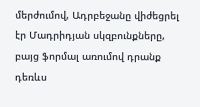մերժումով, Ադրբեջանը վիժեցրել էր Մադրիդյան սկզբունքները, բայց ֆորմալ առումով դրանք դեռևս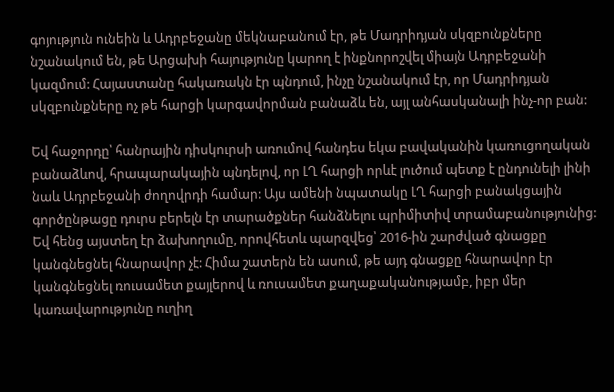գոյություն ունեին և Ադրբեջանը մեկնաբանում էր, թե Մադրիդյան սկզբունքները նշանակում են, թե Արցախի հայությունը կարող է ինքնորոշվել միայն Ադրբեջանի կազմում: Հայաստանը հակառակն էր պնդում, ինչը նշանակում էր, որ Մադրիդյան սկզբունքները ոչ թե հարցի կարգավորման բանաձև են, այլ անհասկանալի ինչ-որ բան:

Եվ հաջորդը՝ հանրային դիսկուրսի առումով հանդես եկա բավականին կառուցողական բանաձևով, հրապարակային պնդելով, որ ԼՂ հարցի որևէ լուծում պետք է ընդունելի լինի նաև Ադրբեջանի ժողովրդի համար: Այս ամենի նպատակը ԼՂ հարցի բանակցային գործընթացը դուրս բերելն էր տարածքներ հանձնելու պրիմիտիվ տրամաբանությունից: Եվ հենց այստեղ էր ձախողումը, որովհետև պարզվեց՝ 2016-ին շարժված գնացքը կանգնեցնել հնարավոր չէ: Հիմա շատերն են ասում, թե այդ գնացքը հնարավոր էր կանգնեցնել ռուսամետ քայլերով և ռուսամետ քաղաքականությամբ, իբր մեր կառավարությունը ուղիղ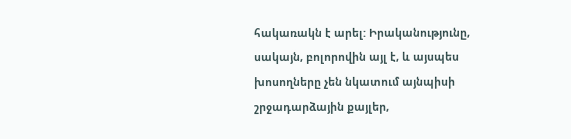հակառակն է արել: Իրականությունը, սակայն, բոլորովին այլ է, և այսպես խոսողները չեն նկատում այնպիսի շրջադարձային քայլեր,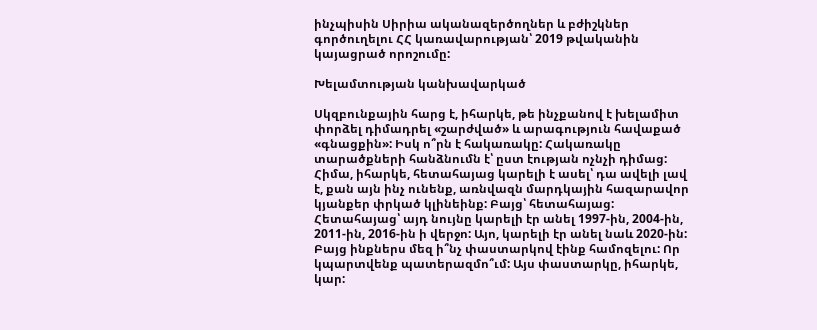ինչպիսին Սիրիա ականազերծողներ և բժիշկներ գործուղելու ՀՀ կառավարության՝ 2019 թվականին կայացրած որոշումը:

Խելամտության կանխավարկած

Սկզբունքային հարց է, իհարկե, թե ինչքանով է խելամիտ փորձել դիմադրել «շարժված» և արագություն հավաքած «գնացքին»: Իսկ ո՞րն է հակառակը: Հակառակը տարածքների հանձնումն է՝ ըստ էության ոչնչի դիմաց: Հիմա, իհարկե, հետահայաց կարելի է ասել՝ դա ավելի լավ է, քան այն ինչ ունենք, առնվազն մարդկային հազարավոր կյանքեր փրկած կլինեինք: Բայց՝ հետահայաց: Հետահայաց՝ այդ նույնը կարելի էր անել 1997-ին, 2004-ին, 2011-ին, 2016-ին ի վերջո: Այո, կարելի էր անել նաև 2020-ին: Բայց ինքներս մեզ ի՞նչ փաստարկով էինք համոզելու: Որ կպարտվենք պատերազմո՞ւմ: Այս փաստարկը, իհարկե, կար: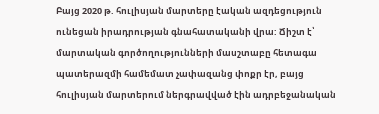Բայց 2020 թ. հուլիսյան մարտերը էական ազդեցություն ունեցան իրադրության գնահատականի վրա: Ճիշտ է՝ մարտական գործողությունների մասշտաբը հետագա պատերազմի համեմատ չափազանց փոքր էր, բայց հուլիսյան մարտերում ներգրավված էին ադրբեջանական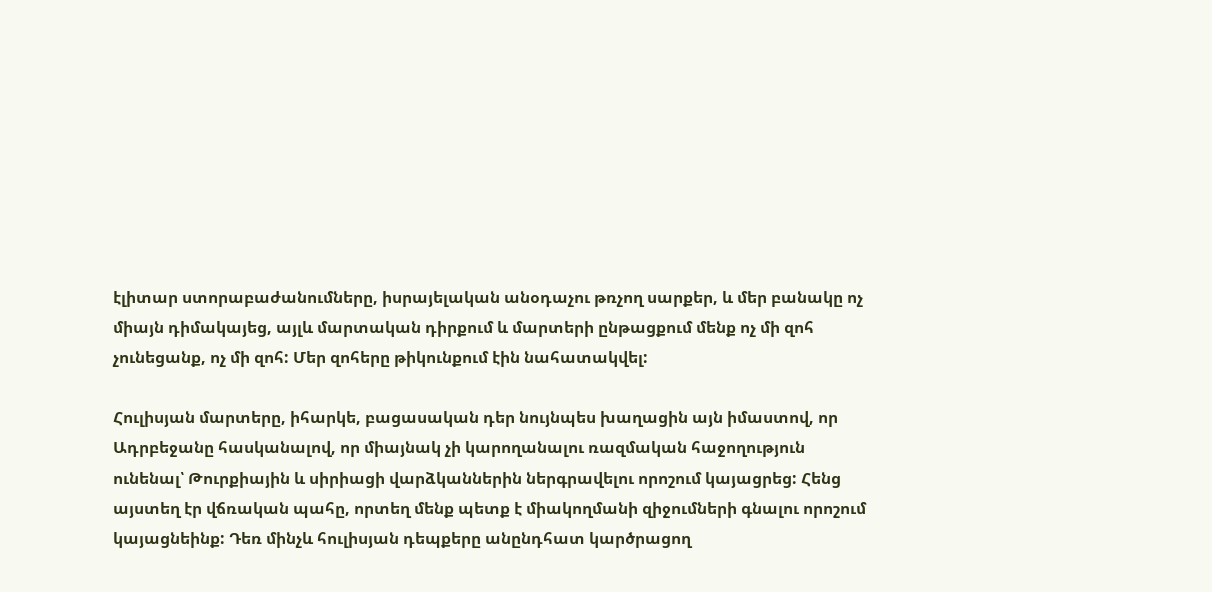էլիտար ստորաբաժանումները, իսրայելական անօդաչու թռչող սարքեր, և մեր բանակը ոչ միայն դիմակայեց, այլև մարտական դիրքում և մարտերի ընթացքում մենք ոչ մի զոհ չունեցանք, ոչ մի զոհ: Մեր զոհերը թիկունքում էին նահատակվել:

Հուլիսյան մարտերը, իհարկե, բացասական դեր նույնպես խաղացին այն իմաստով, որ Ադրբեջանը հասկանալով, որ միայնակ չի կարողանալու ռազմական հաջողություն ունենալ՝ Թուրքիային և սիրիացի վարձկաններին ներգրավելու որոշում կայացրեց: Հենց այստեղ էր վճռական պահը, որտեղ մենք պետք է միակողմանի զիջումների գնալու որոշում կայացնեինք: Դեռ մինչև հուլիսյան դեպքերը անընդհատ կարծրացող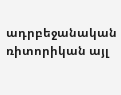ադրբեջանական ռիտորիկան այլ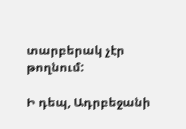տարբերակ չէր թողնում:

Ի դեպ, Ադրբեջանի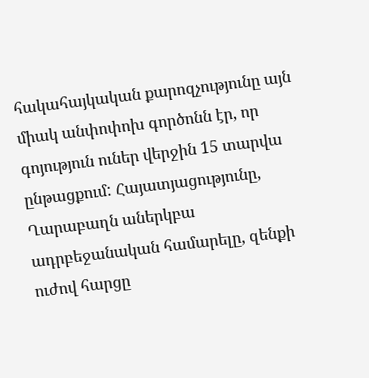հակահայկական քարոզչությունը այն միակ անփոփոխ գործոնն էր, որ գոյություն ուներ վերջին 15 տարվա ընթացքում: Հայատյացությունը, Ղարաբաղն աներկբա ադրբեջանական համարելը, զենքի ուժով հարցը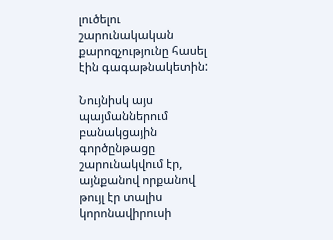լուծելու շարունակական քարոզչությունը հասել էին գագաթնակետին:

Նույնիսկ այս պայմաններում բանակցային գործընթացը շարունակվում էր, այնքանով որքանով թույլ էր տալիս կորոնավիրուսի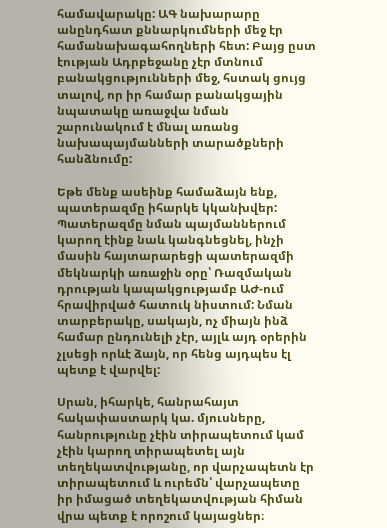համավարակը: ԱԳ նախարարը անընդհատ քննարկումների մեջ էր համանախագահողների հետ: Բայց ըստ էության Ադրբեջանը չէր մտնում բանակցությունների մեջ, հստակ ցույց տալով, որ իր համար բանակցային նպատակը առաջվա նման շարունակում է մնալ առանց նախապայմանների տարածքների հանձնումը:

Եթե մենք ասեինք համաձայն ենք, պատերազմը իհարկե կկանխվեր: Պատերազմը նման պայմաններում կարող էինք նաև կանգնեցնել, ինչի մասին հայտարարեցի պատերազմի մեկնարկի առաջին օրը՝ Ռազմական դրության կապակցությամբ ԱԺ-ում հրավիրված հատուկ նիստում: Նման տարբերակը, սակայն, ոչ միայն ինձ համար ընդունելի չէր, այլև այդ օրերին չլսեցի որևէ ձայն, որ հենց այդպես էլ պետք է վարվել:

Սրան, իհարկե, հանրահայտ հակափաստարկ կա. մյուսները, հանրությունը չէին տիրապետում կամ չէին կարող տիրապետել այն տեղեկատվությանը, որ վարչապետն էր տիրապետում և ուրեմն՝ վարչապետը իր իմացած տեղեկատվության հիման վրա պետք է որոշում կայացներ։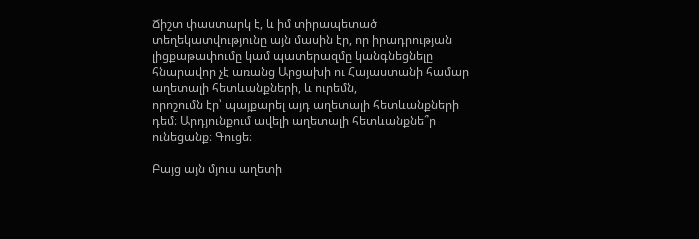Ճիշտ փաստարկ է, և իմ տիրապետած տեղեկատվությունը այն մասին էր, որ իրադրության լիցքաթափումը կամ պատերազմը կանգնեցնելը հնարավոր չէ առանց Արցախի ու Հայաստանի համար աղետալի հետևանքների, և ուրեմն,
որոշումն էր՝ պայքարել այդ աղետալի հետևանքների դեմ։ Արդյունքում ավելի աղետալի հետևանքնե՞ր ունեցանք։ Գուցե։

Բայց այն մյուս աղետի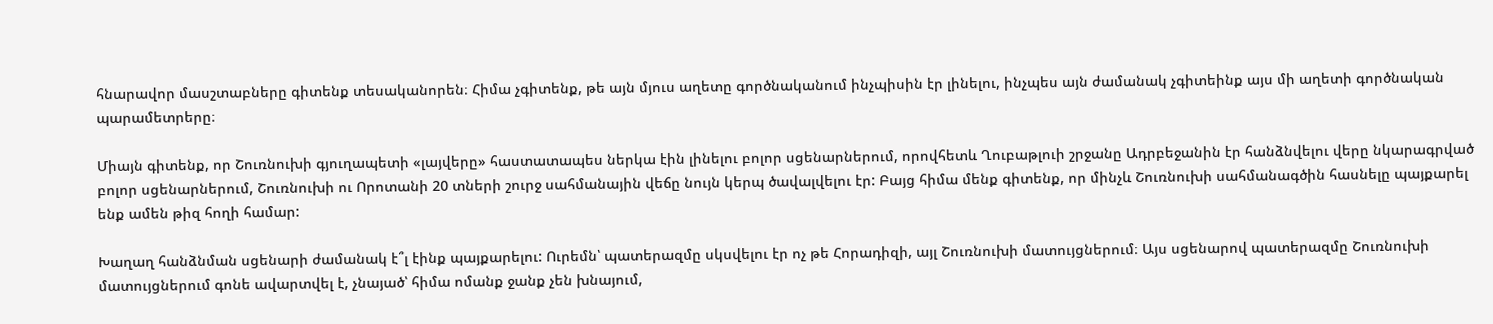հնարավոր մասշտաբները գիտենք տեսականորեն։ Հիմա չգիտենք, թե այն մյուս աղետը գործնականում ինչպիսին էր լինելու, ինչպես այն ժամանակ չգիտեինք այս մի աղետի գործնական պարամետրերը։

Միայն գիտենք, որ Շուռնուխի գյուղապետի «լայվերը» հաստատապես ներկա էին լինելու բոլոր սցենարներում, որովհետև Ղուբաթլուի շրջանը Ադրբեջանին էր հանձնվելու վերը նկարագրված բոլոր սցենարներում, Շուռնուխի ու Որոտանի 20 տների շուրջ սահմանային վեճը նույն կերպ ծավալվելու էր: Բայց հիմա մենք գիտենք, որ մինչև Շուռնուխի սահմանագծին հասնելը պայքարել ենք ամեն թիզ հողի համար:

Խաղաղ հանձնման սցենարի ժամանակ է՞լ էինք պայքարելու: Ուրեմն՝ պատերազմը սկսվելու էր ոչ թե Հորադիզի, այլ Շուռնուխի մատույցներում։ Այս սցենարով պատերազմը Շուռնուխի մատույցներում գոնե ավարտվել է, չնայած՝ հիմա ոմանք ջանք չեն խնայում,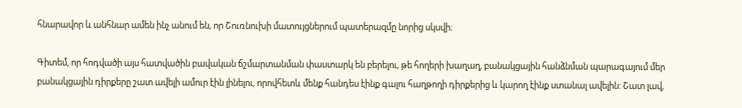հնարավոր և անհնար ամեն ինչ անում են, որ Շուռնուխի մատույցներում պատերազմը նորից սկսվի։

Գիտեմ, որ հոդվածի այս հատվածին բավական ճշմարտանման փաստարկ են բերելու, թե հողերի խաղաղ, բանակցային հանձնման պարագայում մեր բանակցային դիրքերը շատ ավելի ամուր էին լինելու, որովհետև մենք հանդես էինք գալու հաղթողի դիրքերից և կարող էինք ստանալ ավելին: Շատ լավ,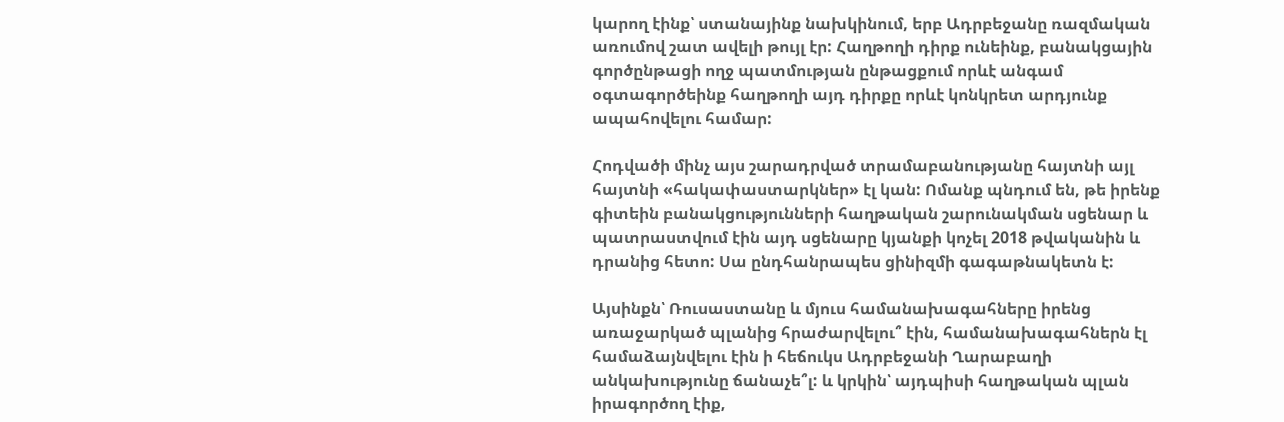կարող էինք՝ ստանայինք նախկինում, երբ Ադրբեջանը ռազմական առումով շատ ավելի թույլ էր: Հաղթողի դիրք ունեինք, բանակցային գործընթացի ողջ պատմության ընթացքում որևէ անգամ օգտագործեինք հաղթողի այդ դիրքը որևէ կոնկրետ արդյունք ապահովելու համար:

Հոդվածի մինչ այս շարադրված տրամաբանությանը հայտնի այլ հայտնի «հակափաստարկներ» էլ կան: Ոմանք պնդում են, թե իրենք գիտեին բանակցությունների հաղթական շարունակման սցենար և պատրաստվում էին այդ սցենարը կյանքի կոչել 2018 թվականին և դրանից հետո: Սա ընդհանրապես ցինիզմի գագաթնակետն է:

Այսինքն՝ Ռուսաստանը և մյուս համանախագահները իրենց առաջարկած պլանից հրաժարվելու՞ էին, համանախագահներն էլ համաձայնվելու էին ի հեճուկս Ադրբեջանի Ղարաբաղի անկախությունը ճանաչե՞լ: և կրկին՝ այդպիսի հաղթական պլան իրագործող էիք,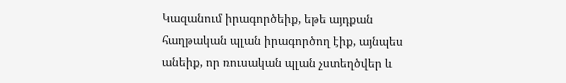Կազանում իրագործեիք, եթե այդքան հաղթական պլան իրագործող էիք, այնպես անեիք, որ ռուսական պլան չստեղծվեր և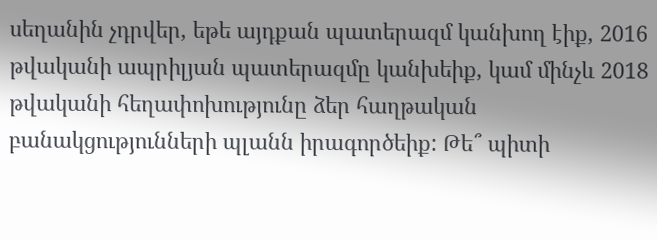սեղանին չդրվեր, եթե այդքան պատերազմ կանխող էիք, 2016 թվականի ապրիլյան պատերազմը կանխեիք, կամ մինչև 2018 թվականի հեղափոխությունը ձեր հաղթական բանակցությունների պլանն իրագործեիք: Թե՞ պիտի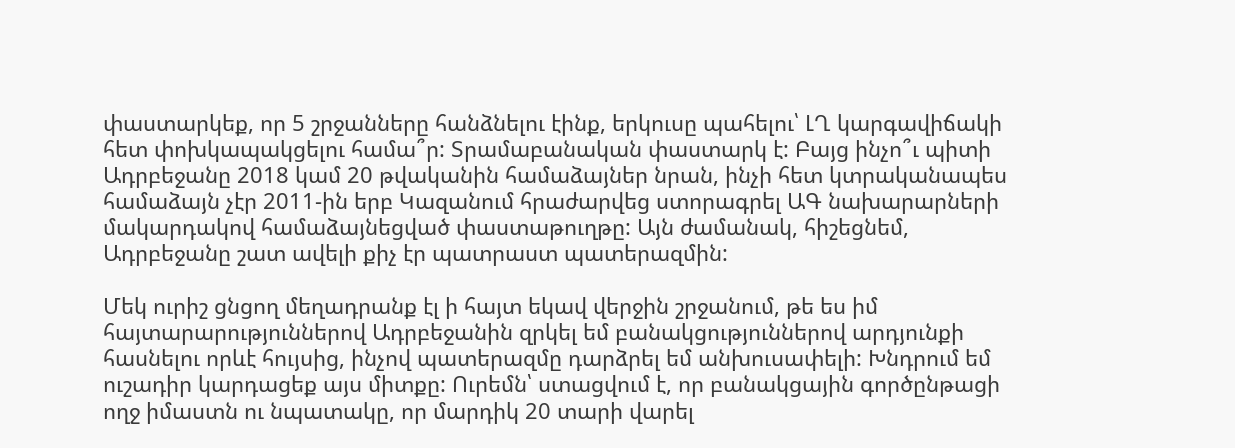փաստարկեք, որ 5 շրջանները հանձնելու էինք, երկուսը պահելու՝ ԼՂ կարգավիճակի հետ փոխկապակցելու համա՞ր: Տրամաբանական փաստարկ է: Բայց ինչո՞ւ պիտի Ադրբեջանը 2018 կամ 20 թվականին համաձայներ նրան, ինչի հետ կտրականապես համաձայն չէր 2011-ին երբ Կազանում հրաժարվեց ստորագրել ԱԳ նախարարների մակարդակով համաձայնեցված փաստաթուղթը: Այն ժամանակ, հիշեցնեմ, Ադրբեջանը շատ ավելի քիչ էր պատրաստ պատերազմին:

Մեկ ուրիշ ցնցող մեղադրանք էլ ի հայտ եկավ վերջին շրջանում, թե ես իմ հայտարարություններով Ադրբեջանին զրկել եմ բանակցություններով արդյունքի հասնելու որևէ հույսից, ինչով պատերազմը դարձրել եմ անխուսափելի: Խնդրում եմ ուշադիր կարդացեք այս միտքը: Ուրեմն՝ ստացվում է, որ բանակցային գործընթացի ողջ իմաստն ու նպատակը, որ մարդիկ 20 տարի վարել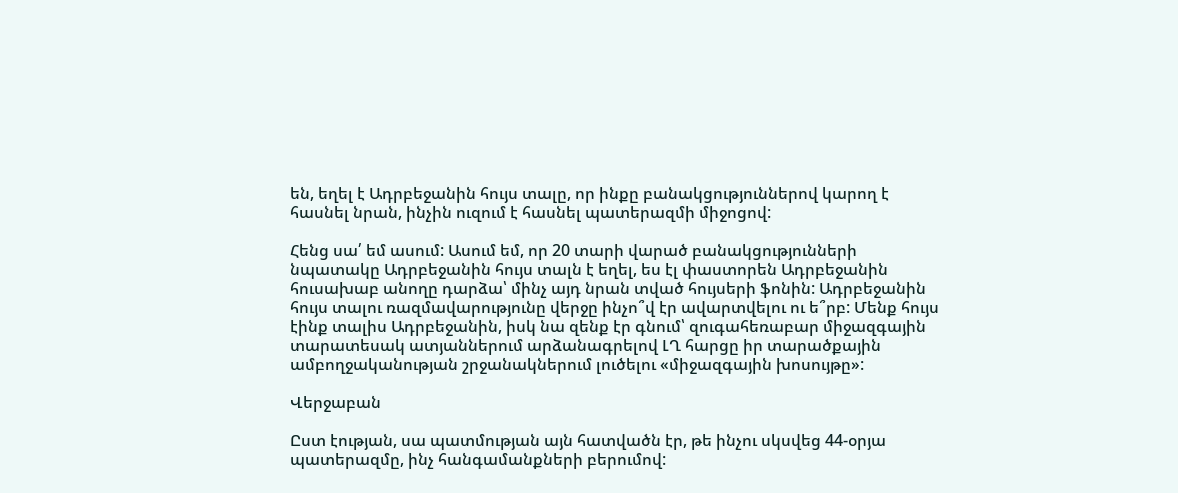են, եղել է Ադրբեջանին հույս տալը, որ ինքը բանակցություններով կարող է հասնել նրան, ինչին ուզում է հասնել պատերազմի միջոցով:

Հենց սա՛ եմ ասում: Ասում եմ, որ 20 տարի վարած բանակցությունների նպատակը Ադրբեջանին հույս տալն է եղել, ես էլ փաստորեն Ադրբեջանին հուսախաբ անողը դարձա՝ մինչ այդ նրան տված հույսերի ֆոնին: Ադրբեջանին հույս տալու ռազմավարությունը վերջը ինչո՞վ էր ավարտվելու ու ե՞րբ: Մենք հույս էինք տալիս Ադրբեջանին, իսկ նա զենք էր գնում՝ զուգահեռաբար միջազգային տարատեսակ ատյաններում արձանագրելով ԼՂ հարցը իր տարածքային ամբողջականության շրջանակներում լուծելու «միջազգային խոսույթը»:

Վերջաբան

Ըստ էության, սա պատմության այն հատվածն էր, թե ինչու սկսվեց 44-օրյա պատերազմը, ինչ հանգամանքների բերումով: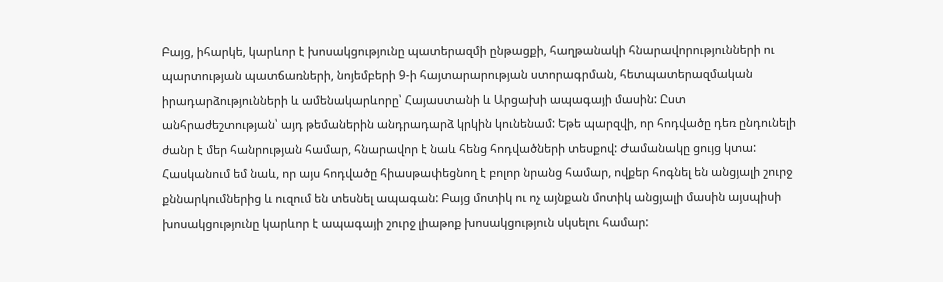Բայց, իհարկե, կարևոր է խոսակցությունը պատերազմի ընթացքի, հաղթանակի հնարավորությունների ու պարտության պատճառների, նոյեմբերի 9-ի հայտարարության ստորագրման, հետպատերազմական իրադարձությունների և ամենակարևորը՝ Հայաստանի և Արցախի ապագայի մասին: Ըստ անհրաժեշտության՝ այդ թեմաներին անդրադարձ կրկին կունենամ: Եթե պարզվի, որ հոդվածը դեռ ընդունելի ժանր է մեր հանրության համար, հնարավոր է նաև հենց հոդվածների տեսքով: Ժամանակը ցույց կտա: Հասկանում եմ նաև, որ այս հոդվածը հիասթափեցնող է բոլոր նրանց համար, ովքեր հոգնել են անցյալի շուրջ քննարկումներից և ուզում են տեսնել ապագան: Բայց մոտիկ ու ոչ այնքան մոտիկ անցյալի մասին այսպիսի խոսակցությունը կարևոր է ապագայի շուրջ լիաթոք խոսակցություն սկսելու համար: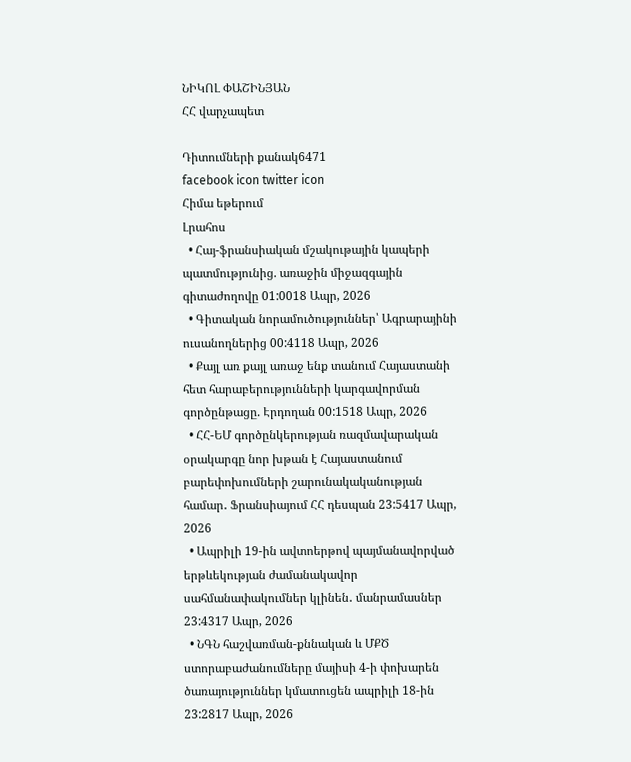ՆԻԿՈԼ ՓԱՇԻՆՅԱՆ
ՀՀ վարչապետ

Դիտումների քանակ6471
facebook icon twitter icon
Հիմա եթերում
Լրահոս
  • Հայ-ֆրանսիական մշակութային կապերի պատմությունից. առաջին միջազգային գիտաժողովը 01:0018 Ապր, 2026
  • Գիտական նորամուծություններ՝ Ագրարայինի ուսանողներից 00:4118 Ապր, 2026
  • Քայլ առ քայլ առաջ ենք տանում Հայաստանի հետ հարաբերությունների կարգավորման գործընթացը. Էրդողան 00:1518 Ապր, 2026
  • ՀՀ-ԵՄ գործընկերության ռազմավարական օրակարգը նոր խթան է Հայաստանում բարեփոխումների շարունակականության համար․ Ֆրանսիայում ՀՀ դեսպան 23:5417 Ապր, 2026
  • Ապրիլի 19-ին ավտոերթով պայմանավորված երթևեկության ժամանակավոր սահմանափակումներ կլինեն․ մանրամասներ 23:4317 Ապր, 2026
  • ՆԳՆ հաշվառման-քննական և ՄՔԾ ստորաբաժանումները մայիսի 4-ի փոխարեն ծառայություններ կմատուցեն ապրիլի 18-ին 23:2817 Ապր, 2026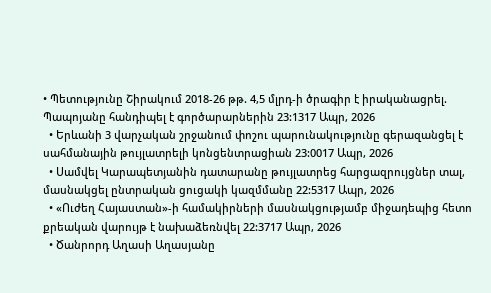• Պետությունը Շիրակում 2018-26 թթ. 4,5 մլրդ-ի ծրագիր է իրականացրել. Պապոյանը հանդիպել է գործարարներին 23:1317 Ապր, 2026
  • Երևանի 3 վարչական շրջանում փոշու պարունակությունը գերազանցել է սահմանային թույլատրելի կոնցենտրացիան 23:0017 Ապր, 2026
  • Սամվել Կարապետյանին դատարանը թույլատրեց հարցազրույցներ տալ, մասնակցել ընտրական ցուցակի կազմմանը 22:5317 Ապր, 2026
  • «Ուժեղ Հայաստան»-ի համակիրների մասնակցությամբ միջադեպից հետո քրեական վարույթ է նախաձեռնվել 22:3717 Ապր, 2026
  • Ծանրորդ Աղասի Աղասյանը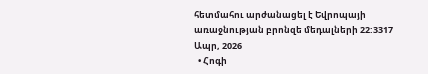հետմահու արժանացել է Եվրոպայի առաջնության բրոնզե մեդալների 22:3317 Ապր, 2026
  • Հոգի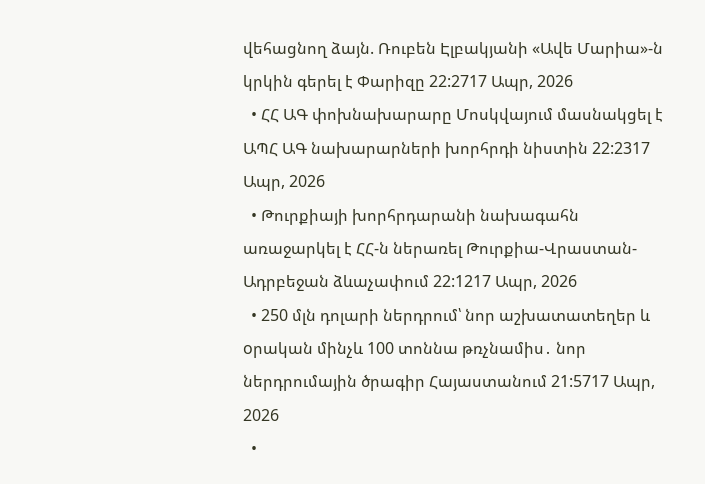վեհացնող ձայն. Ռուբեն Էլբակյանի «Ավե Մարիա»-ն կրկին գերել է Փարիզը 22:2717 Ապր, 2026
  • ՀՀ ԱԳ փոխնախարարը Մոսկվայում մասնակցել է ԱՊՀ ԱԳ նախարարների խորհրդի նիստին 22:2317 Ապր, 2026
  • Թուրքիայի խորհրդարանի նախագահն առաջարկել է ՀՀ-ն ներառել Թուրքիա-Վրաստան-Ադրբեջան ձևաչափում 22:1217 Ապր, 2026
  • 250 մլն դոլարի ներդրում՝ նոր աշխատատեղեր և oրական մինչև 100 տոննա թռչնամիս․ նոր ներդրումային ծրագիր Հայաստանում 21:5717 Ապր, 2026
  •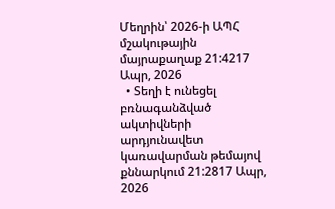Մեղրին՝ 2026-ի ԱՊՀ մշակութային մայրաքաղաք 21:4217 Ապր, 2026
  • Տեղի է ունեցել բռնագանձված ակտիվների արդյունավետ կառավարման թեմայով քննարկում 21:2817 Ապր, 2026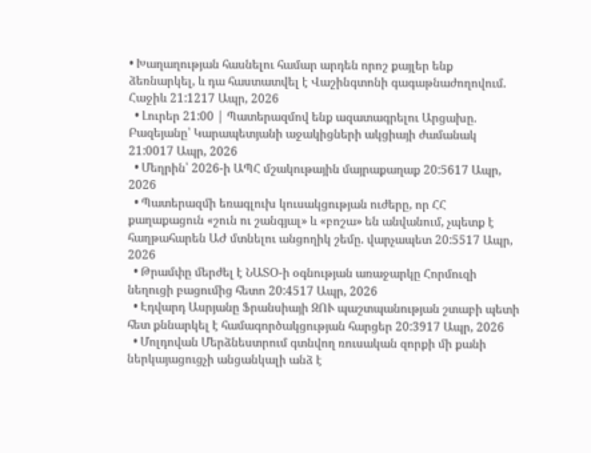• Խաղաղության հասնելու համար արդեն որոշ քայլեր ենք ձեռնարկել, և դա հաստատվել է Վաշինգտոնի գագաթնաժողովում. Հաջիև 21:1217 Ապր, 2026
  • Լուրեր 21:00 | Պատերազմով ենք ազատագրելու Արցախը. Բազեյանը՝ Կարապետյանի աջակիցների ակցիայի ժամանակ 21:0017 Ապր, 2026
  • Մեղրին՝ 2026-ի ԱՊՀ մշակութային մայրաքաղաք 20:5617 Ապր, 2026
  • Պատերազմի եռագլուխ կուսակցության ուժերը, որ ՀՀ քաղաքացուն «շուն ու շանգյալ» և «բոշա» են անվանում, չպետք է հաղթահարեն ԱԺ մտնելու անցողիկ շեմը. վարչապետ 20:5517 Ապր, 2026
  • Թրամփը մերժել է ՆԱՏՕ-ի օգնության առաջարկը Հորմուզի նեղուցի բացումից հետո 20:4517 Ապր, 2026
  • Էդվարդ Ասրյանը Ֆրանսիայի ԶՈՒ պաշտպանության շտաբի պետի հետ քննարկել է համագործակցության հարցեր 20:3917 Ապր, 2026
  • Մոլդովան Մերձնեստրում գտնվող ռուսական զորքի մի քանի ներկայացուցչի անցանկալի անձ է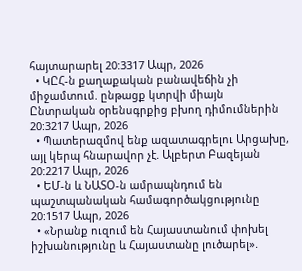հայտարարել 20:3317 Ապր, 2026
  • ԿԸՀ-ն քաղաքական բանավեճին չի միջամտում. ընթացք կտրվի միայն Ընտրական օրենսգրքից բխող դիմումներին 20:3217 Ապր, 2026
  • Պատերազմով ենք ազատագրելու Արցախը, այլ կերպ հնարավոր չէ. Ալբերտ Բազեյան 20:2217 Ապր, 2026
  • ԵՄ-ն և ՆԱՏՕ-ն ամրապնդում են պաշտպանական համագործակցությունը 20:1517 Ապր, 2026
  • «Նրանք ուզում են Հայաստանում փոխել իշխանությունը և Հայաստանը լուծարել».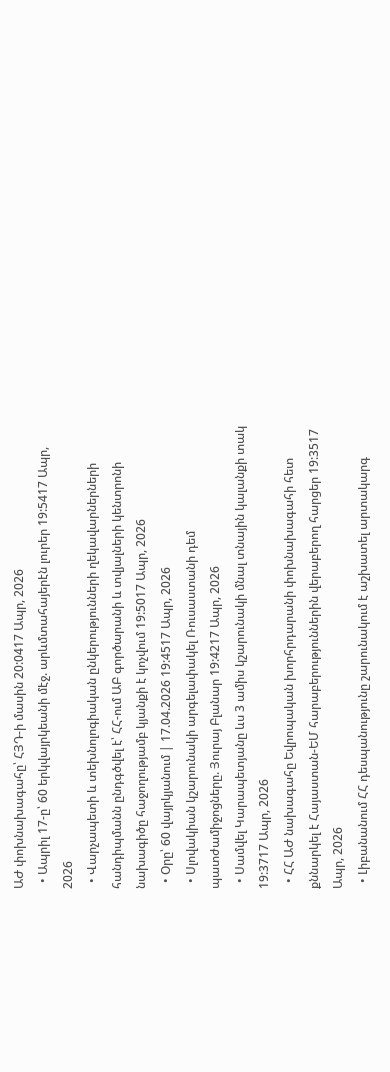ԱԺ փոխնախագահը՝ ՀՅԴ-ի մասին 20:0417 Ապր, 2026
  • Ապրիլ 17-ը՝ 60 երկվայրկեանի մէջ. արևմտահայերէն լուրեր 19:5417 Ապր, 2026
  • Վարչապետի և տեխնոլոգիական ընկերությունների ղեկավարներների հանդիպմանն ընդգծվել է՝ ՀՀ-ում ԱԲ գործարանի և տվյալների կենտրոնի նախագիծը հաջողությամբ կյանքի է կոչվում 19:5017 Ապր, 2026
  • Օրը՝ 60 վայրկյանում | 17.04.2026 19:4517 Ապր, 2026
  • Սլովակիան կշարունակի արգելափակել Ռուսաստանի դեմ պատժամիջոցները. Յուրայ Բլանար 19:4217 Ապր, 2026
  • Սամվել Կարապետյանը ևս 3 ամիս կշարունակի մնալ տնային կալանքի տակ 19:3717 Ապր, 2026
  • ՀՀ ԱԺ նախագահը Եվրոպական խորհրդարանի փոխնախագահի հետ քննարկել է Հայաստան-ԵՄ հարաբերություններին վերաբերող հարցեր 19:3517 Ապր, 2026
  • Լիբանանում ՀՀ դեսպանությունը շարունակում է աշխատել արտակարգ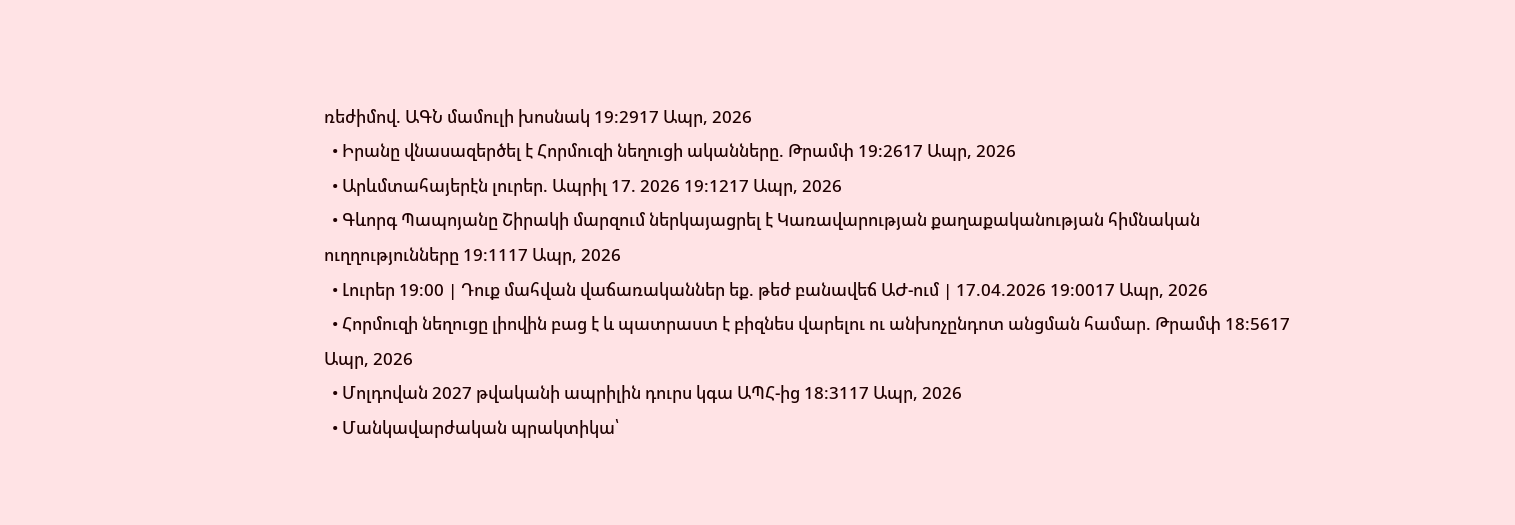ռեժիմով. ԱԳՆ մամուլի խոսնակ 19:2917 Ապր, 2026
  • Իրանը վնասազերծել է Հորմուզի նեղուցի ականները. Թրամփ 19:2617 Ապր, 2026
  • Արևմտահայերէն լուրեր. Ապրիլ 17. 2026 19:1217 Ապր, 2026
  • Գևորգ Պապոյանը Շիրակի մարզում ներկայացրել է Կառավարության քաղաքականության հիմնական ուղղությունները 19:1117 Ապր, 2026
  • Լուրեր 19:00 | Դուք մահվան վաճառականներ եք. թեժ բանավեճ ԱԺ-ում | 17.04.2026 19:0017 Ապր, 2026
  • Հորմուզի նեղուցը լիովին բաց է և պատրաստ է բիզնես վարելու ու անխոչընդոտ անցման համար. Թրամփ 18:5617 Ապր, 2026
  • Մոլդովան 2027 թվականի ապրիլին դուրս կգա ԱՊՀ-ից 18:3117 Ապր, 2026
  • Մանկավարժական պրակտիկա՝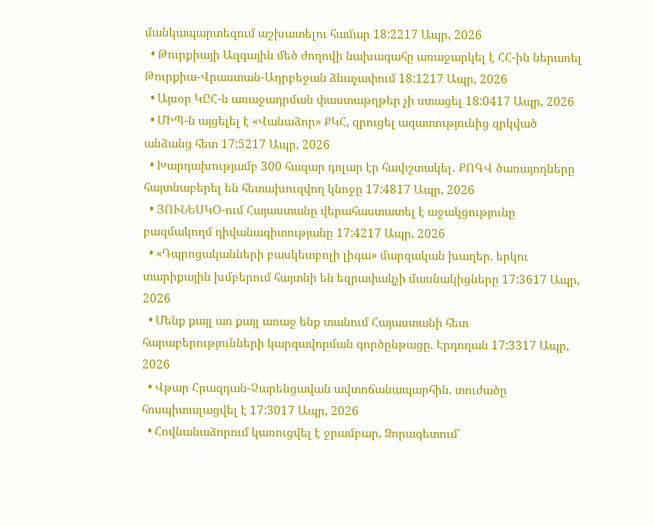մանկապարտեզում աշխատելու համար 18:2217 Ապր, 2026
  • Թուրքիայի Ազգային մեծ ժողովի նախագահը առաջարկել է ՀՀ-ին ներառել Թուրքիա-Վրաստան-Ադրբեջան ձևաչափում 18:1217 Ապր, 2026
  • Այսօր ԿԸՀ-ն առաջադրման փաստաթղթեր չի ստացել 18:0417 Ապր, 2026
  • ՄԻՊ-ն այցելել է «Վանաձոր» ՔԿՀ, զրուցել ազատությունից զրկված անձանց հետ 17:5217 Ապր, 2026
  • Խարդախությամբ 300 հազար դոլար էր հափշտակել․ ՔՈԳՎ ծառայողները հայտնաբերել են հետախուզվող կնոջը 17:4817 Ապր, 2026
  • ՅՈՒՆԵՍԿՕ-ում Հայաստանը վերահաստատել է աջակցությունը բազմակողմ դիվանագիտությանը 17:4217 Ապր, 2026
  • «Դպրոցականների բասկետբոլի լիգա» մարզական խաղեր. երկու տարիքային խմբերում հայտնի են եզրափակչի մասնակիցները 17:3617 Ապր, 2026
  • Մենք քայլ առ քայլ առաջ ենք տանում Հայաստանի հետ հարաբերությունների կարգավորման գործընթացը. Էրդողան 17:3317 Ապր, 2026
  • Վթար Հրազդան-Չարենցավան ավտոճանապարհին. տուժածը հոսպիտալացվել է 17:3017 Ապր, 2026
  • Հովնանաձորում կառուցվել է ջրամբար, Ձորագետում՝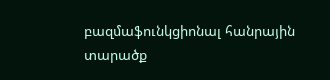բազմաֆունկցիոնալ հանրային տարածք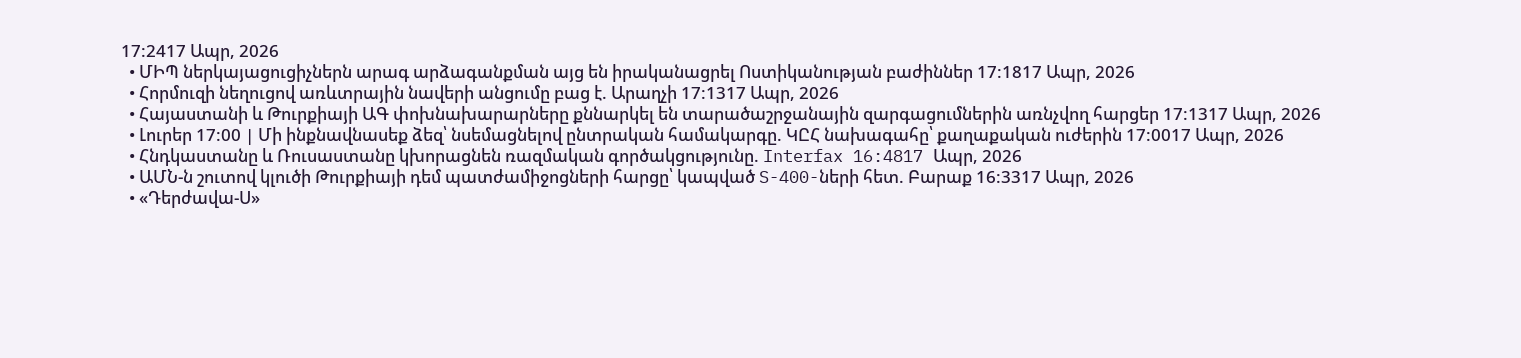17:2417 Ապր, 2026
  • ՄԻՊ ներկայացուցիչներն արագ արձագանքման այց են իրականացրել Ոստիկանության բաժիններ 17:1817 Ապր, 2026
  • Հորմուզի նեղուցով առևտրային նավերի անցումը բաց է. Արաղչի 17:1317 Ապր, 2026
  • Հայաստանի և Թուրքիայի ԱԳ փոխնախարարները քննարկել են տարածաշրջանային զարգացումներին առնչվող հարցեր 17:1317 Ապր, 2026
  • Լուրեր 17:00 | Մի ինքնավնասեք ձեզ՝ նսեմացնելով ընտրական համակարգը. ԿԸՀ նախագահը՝ քաղաքական ուժերին 17:0017 Ապր, 2026
  • Հնդկաստանը և Ռուսաստանը կխորացնեն ռազմական գործակցությունը. Interfax 16:4817 Ապր, 2026
  • ԱՄՆ-ն շուտով կլուծի Թուրքիայի դեմ պատժամիջոցների հարցը՝ կապված S-400-ների հետ. Բարաք 16:3317 Ապր, 2026
  • «Դերժավա-Ս»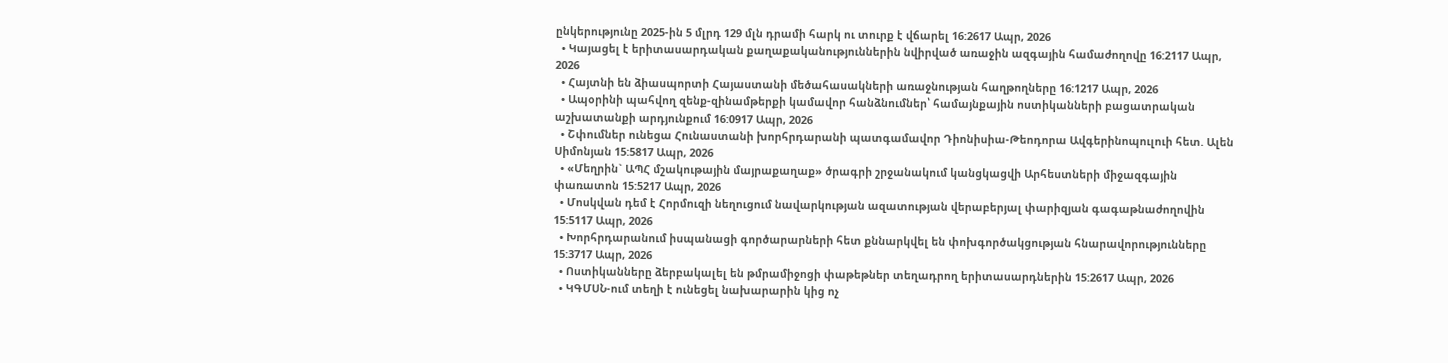ընկերությունը 2025-ին 5 մլրդ 129 մլն դրամի հարկ ու տուրք է վճարել 16:2617 Ապր, 2026
  • Կայացել է երիտասարդական քաղաքականություններին նվիրված առաջին ազգային համաժողովը 16:2117 Ապր, 2026
  • Հայտնի են ձիասպորտի Հայաստանի մեծահասակների առաջնության հաղթողները 16:1217 Ապր, 2026
  • Ապօրինի պահվող զենք-զինամթերքի կամավոր հանձնումներ՝ համայնքային ոստիկանների բացատրական աշխատանքի արդյունքում 16:0917 Ապր, 2026
  • Շփումներ ունեցա Հունաստանի խորհրդարանի պատգամավոր Դիոնիսիա-Թեոդորա Ավգերինոպուլուի հետ. Ալեն Սիմոնյան 15:5817 Ապր, 2026
  • «Մեղրին` ԱՊՀ մշակութային մայրաքաղաք» ծրագրի շրջանակում կանցկացվի Արհեստների միջազգային փառատոն 15:5217 Ապր, 2026
  • Մոսկվան դեմ է Հորմուզի նեղուցում նավարկության ազատության վերաբերյալ փարիզյան գագաթնաժողովին 15:5117 Ապր, 2026
  • Խորհրդարանում իսպանացի գործարարների հետ քննարկվել են փոխգործակցության հնարավորությունները 15:3717 Ապր, 2026
  • Ոստիկանները ձերբակալել են թմրամիջոցի փաթեթներ տեղադրող երիտասարդներին 15:2617 Ապր, 2026
  • ԿԳՄՍՆ-ում տեղի է ունեցել նախարարին կից ոչ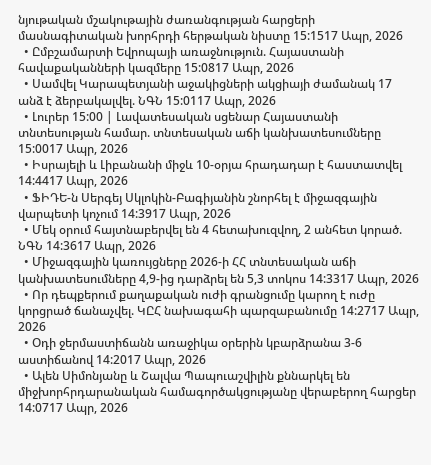նյութական մշակութային ժառանգության հարցերի մասնագիտական խորհրդի հերթական նիստը 15:1517 Ապր, 2026
  • Ըմբշամարտի Եվրոպայի առաջնություն. Հայաստանի հավաքականների կազմերը 15:0817 Ապր, 2026
  • Սամվել Կարապետյանի աջակիցների ակցիայի ժամանակ 17 անձ է ձերբակալվել. ՆԳՆ 15:0117 Ապր, 2026
  • Լուրեր 15:00 | Լավատեսական սցենար Հայաստանի տնտեսության համար. տնտեսական աճի կանխատեսումները 15:0017 Ապր, 2026
  • Իսրայելի և Լիբանանի միջև 10-օրյա հրադադար է հաստատվել 14:4417 Ապր, 2026
  • ՖԻԴԵ-ն Սերգեյ Սկլոկին-Բագիյանին շնորհել է միջազգային վարպետի կոչում 14:3917 Ապր, 2026
  • Մեկ օրում հայտնաբերվել են 4 հետախուզվող, 2 անհետ կորած. ՆԳՆ 14:3617 Ապր, 2026
  • Միջազգային կառույցները 2026-ի ՀՀ տնտեսական աճի կանխատեսումները 4,9-ից դարձրել են 5,3 տոկոս 14:3317 Ապր, 2026
  • Որ դեպքերում քաղաքական ուժի գրանցումը կարող է ուժը կորցրած ճանաչվել. ԿԸՀ նախագահի պարզաբանումը 14:2717 Ապր, 2026
  • Օդի ջերմաստիճանն առաջիկա օրերին կբարձրանա 3-6 աստիճանով 14:2017 Ապր, 2026
  • Ալեն Սիմոնյանը և Շալվա Պապուաշվիլին քննարկել են միջխորհրդարանական համագործակցությանը վերաբերող հարցեր 14:0717 Ապր, 2026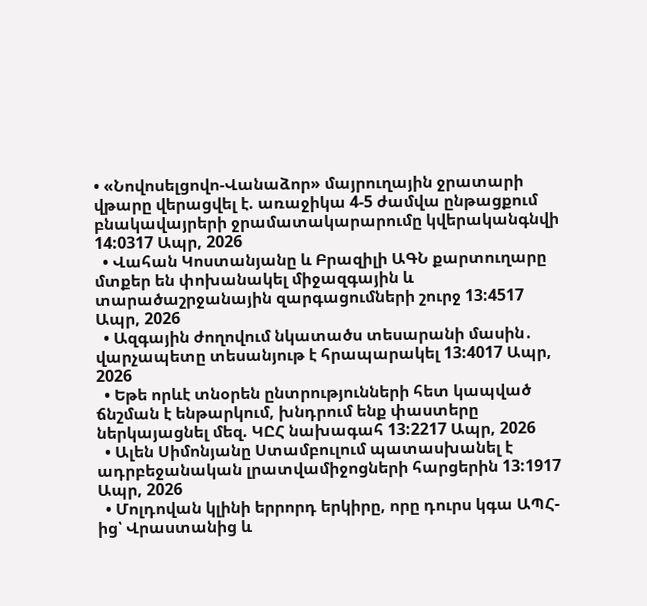• «Նովոսելցովո-Վանաձոր» մայրուղային ջրատարի վթարը վերացվել է. առաջիկա 4-5 ժամվա ընթացքում բնակավայրերի ջրամատակարարումը կվերականգնվի 14:0317 Ապր, 2026
  • Վահան Կոստանյանը և Բրազիլի ԱԳՆ քարտուղարը մտքեր են փոխանակել միջազգային և տարածաշրջանային զարգացումների շուրջ 13:4517 Ապր, 2026
  • Ազգային ժողովում նկատածս տեսարանի մասին․ վարչապետը տեսանյութ է հրապարակել 13:4017 Ապր, 2026
  • Եթե որևէ տնօրեն ընտրությունների հետ կապված ճնշման է ենթարկում, խնդրում ենք փաստերը ներկայացնել մեզ. ԿԸՀ նախագահ 13:2217 Ապր, 2026
  • Ալեն Սիմոնյանը Ստամբուլում պատասխանել է ադրբեջանական լրատվամիջոցների հարցերին 13:1917 Ապր, 2026
  • Մոլդովան կլինի երրորդ երկիրը, որը դուրս կգա ԱՊՀ-ից՝ Վրաստանից և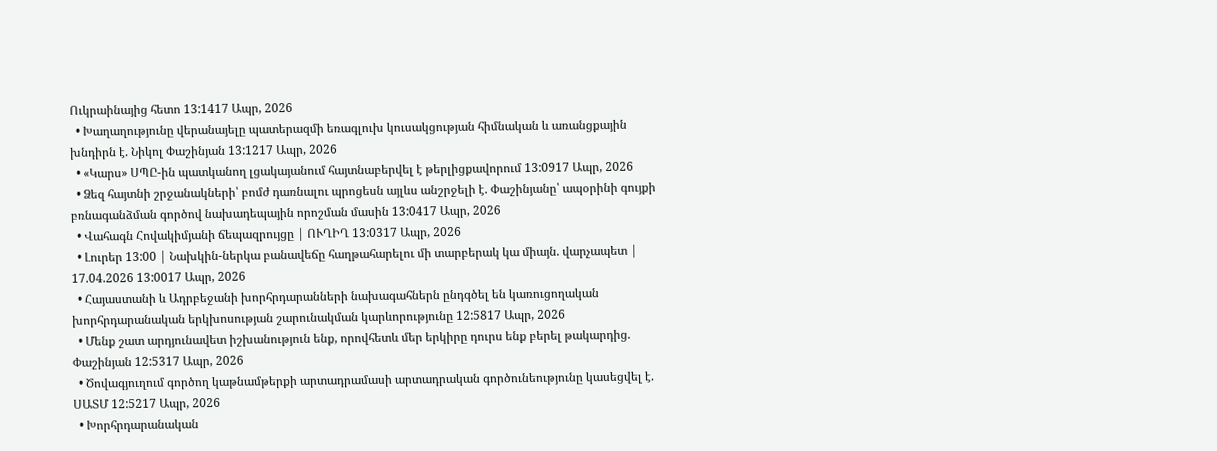Ուկրաինայից հետո 13:1417 Ապր, 2026
  • Խաղաղությունը վերանայելը պատերազմի եռագլուխ կուսակցության հիմնական և առանցքային խնդիրն է. Նիկոլ Փաշինյան 13:1217 Ապր, 2026
  • «Կարս» ՍՊԸ-ին պատկանող լցակայանում հայտնաբերվել է թերլիցքավորում 13:0917 Ապր, 2026
  • Ձեզ հայտնի շրջանակների՝ բոմժ դառնալու պրոցեսն այլևս անշրջելի է. Փաշինյանը՝ ապօրինի գույքի բռնագանձման գործով նախադեպային որոշման մասին 13:0417 Ապր, 2026
  • Վահագն Հովակիմյանի ճեպազրույցը | ՈՒՂԻՂ 13:0317 Ապր, 2026
  • Լուրեր 13:00 | Նախկին-ներկա բանավեճը հաղթահարելու մի տարբերակ կա միայն. վարչապետ | 17.04.2026 13:0017 Ապր, 2026
  • Հայաստանի և Ադրբեջանի խորհրդարանների նախագահներն ընդգծել են կառուցողական խորհրդարանական երկխոսության շարունակման կարևորությունը 12:5817 Ապր, 2026
  • Մենք շատ արդյունավետ իշխանություն ենք, որովհետև մեր երկիրը դուրս ենք բերել թակարդից. Փաշինյան 12:5317 Ապր, 2026
  • Ծովագյուղում գործող կաթնամթերքի արտադրամասի արտադրական գործունեությունը կասեցվել է. ՍԱՏՄ 12:5217 Ապր, 2026
  • Խորհրդարանական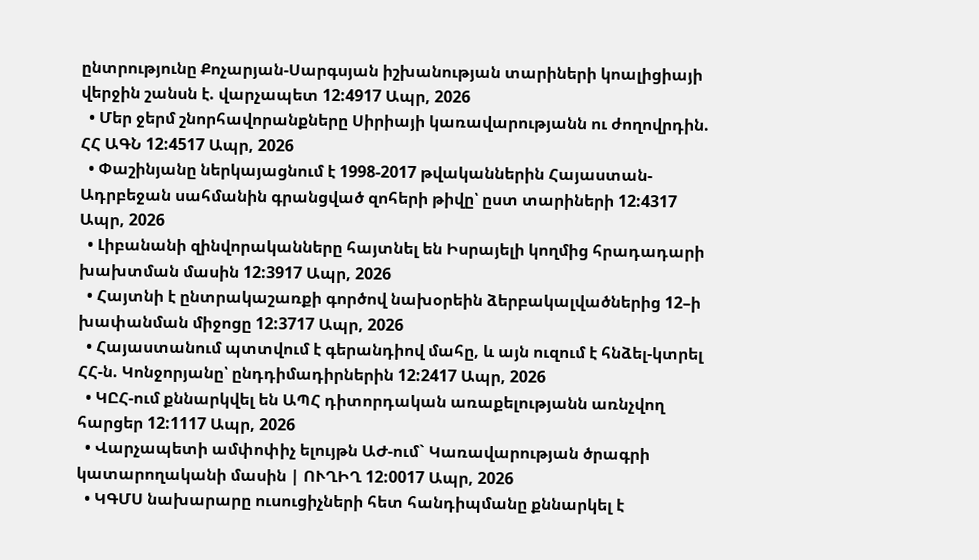ընտրությունը Քոչարյան-Սարգսյան իշխանության տարիների կոալիցիայի վերջին շանսն է. վարչապետ 12:4917 Ապր, 2026
  • Մեր ջերմ շնորհավորանքները Սիրիայի կառավարությանն ու ժողովրդին. ՀՀ ԱԳՆ 12:4517 Ապր, 2026
  • Փաշինյանը ներկայացնում է 1998-2017 թվականներին Հայաստան-Ադրբեջան սահմանին գրանցված զոհերի թիվը՝ ըստ տարիների 12:4317 Ապր, 2026
  • Լիբանանի զինվորականները հայտնել են Իսրայելի կողմից հրադադարի խախտման մասին 12:3917 Ապր, 2026
  • Հայտնի է ընտրակաշառքի գործով նախօրեին ձերբակալվածներից 12–ի խափանման միջոցը 12:3717 Ապր, 2026
  • Հայաստանում պտտվում է գերանդիով մահը, և այն ուզում է հնձել-կտրել ՀՀ-ն. Կոնջորյանը՝ ընդդիմադիրներին 12:2417 Ապր, 2026
  • ԿԸՀ-ում քննարկվել են ԱՊՀ դիտորդական առաքելությանն առնչվող հարցեր 12:1117 Ապր, 2026
  • Վարչապետի ամփոփիչ ելույթն ԱԺ-ում` Կառավարության ծրագրի կատարողականի մասին | ՈՒՂԻՂ 12:0017 Ապր, 2026
  • ԿԳՄՍ նախարարը ուսուցիչների հետ հանդիպմանը քննարկել է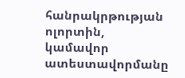հանրակրթության ոլորտին, կամավոր ատեստավորմանը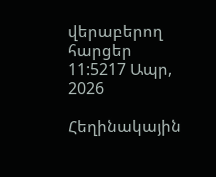վերաբերող հարցեր 11:5217 Ապր, 2026

Հեղինակային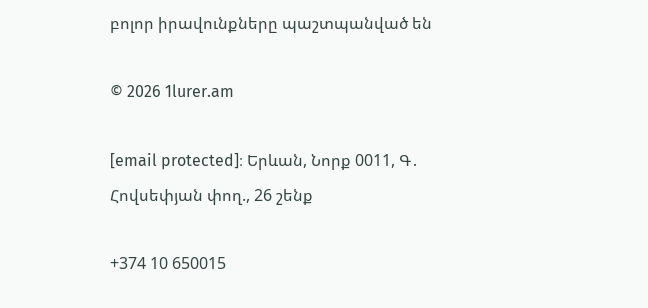բոլոր իրավունքները պաշտպանված են

© 2026 1lurer.am

[email protected]։ Երևան, Նորք 0011, Գ․ Հովսեփյան փող., 26 շենք

+374 10 650015